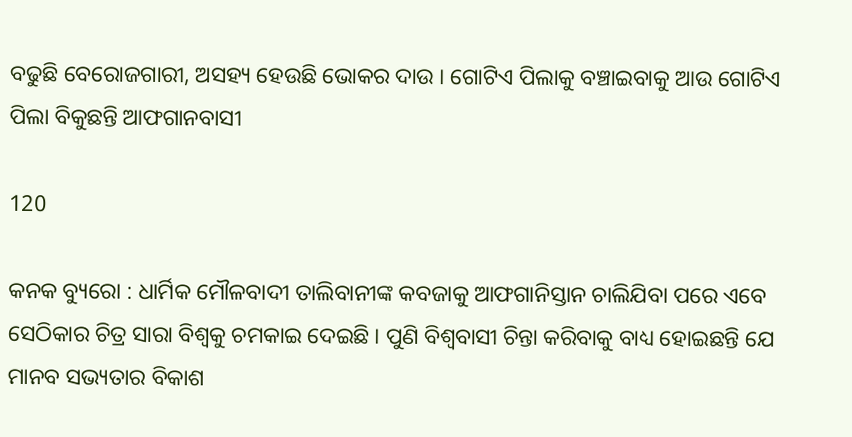ବଢୁଛି ବେରୋଜଗାରୀ, ଅସହ୍ୟ ହେଉଛି ଭୋକର ଦାଉ । ଗୋଟିଏ ପିଲାକୁ ବଞ୍ଚାଇବାକୁ ଆଉ ଗୋଟିଏ ପିଲା ବିକୁଛନ୍ତି ଆଫଗାନବାସୀ

120

କନକ ବ୍ୟୁରୋ : ଧାର୍ମିକ ମୌଳବାଦୀ ତାଲିବାନୀଙ୍କ କବଜାକୁ ଆଫଗାନିସ୍ତାନ ଚାଲିଯିବା ପରେ ଏବେ ସେଠିକାର ଚିତ୍ର ସାରା ବିଶ୍ୱକୁ ଚମକାଇ ଦେଇଛି । ପୁଣି ବିଶ୍ୱବାସୀ ଚିନ୍ତା କରିବାକୁ ବାଧ୍ୟ ହୋଇଛନ୍ତି ଯେ ମାନବ ସଭ୍ୟତାର ବିକାଶ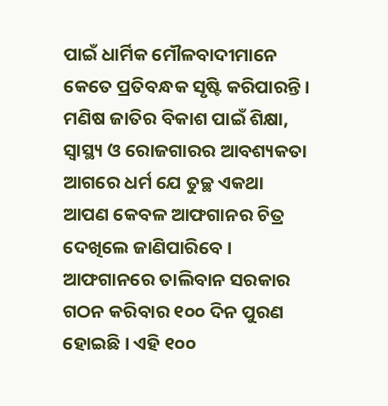ପାଇଁ ଧାର୍ମିକ ମୌଳବାଦୀମାନେ କେତେ ପ୍ରତିବନ୍ଧକ ସୃଷ୍ଟି କରିପାରନ୍ତି । ମଣିଷ ଜାତିର ବିକାଶ ପାଇଁ ଶିକ୍ଷା, ସ୍ୱାସ୍ଥ୍ୟ ଓ ରୋଜଗାରର ଆବଶ୍ୟକତା ଆଗରେ ଧର୍ମ ଯେ ତୁଚ୍ଛ ଏକଥା ଆପଣ କେବଳ ଆଫଗାନର ଚିତ୍ର ଦେଖିଲେ ଜାଣିପାରିବେ । ଆଫଗାନରେ ତାଲିବାନ ସରକାର ଗଠନ କରିବାର ୧୦୦ ଦିନ ପୁରଣ ହୋଇଛି । ଏହି ୧୦୦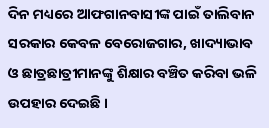ଦିନ ମଧ୍ୟରେ ଆଫଗାନବାସୀଙ୍କ ପାଇଁ ତାଲିବାନ ସରକାର କେବଳ ବେରୋଜଗାର, ଖାଦ୍ୟାଭାବ ଓ ଛାତ୍ରଛାତ୍ରୀମାନଙ୍କୁ ଶିକ୍ଷାର ବଞ୍ଚିତ କରିବା ଭଳି ଉପହାର ଦେଇଛି ।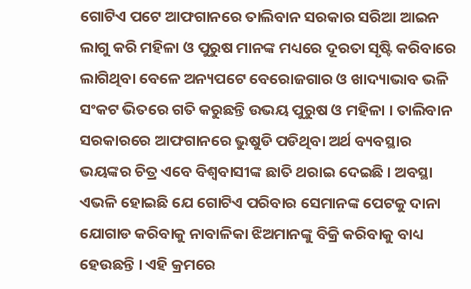ଗୋଟିଏ ପଟେ ଆଫଗାନରେ ତାଲିବାନ ସରକାର ସରିଆ ଆଇନ ଲାଗୁ କରି ମହିଳା ଓ ପୁରୁଷ ମାନଙ୍କ ମଧ୍ୟରେ ଦୂରତା ସୃଷ୍ଟି କରିବାରେ ଲାଗିଥିବା ବେଳେ ଅନ୍ୟପଟେ ବେରୋଜଗାର ଓ ଖାଦ୍ୟାଭାବ ଭଳି ସଂକଟ ଭିତରେ ଗତି କରୁଛନ୍ତି ଉଭୟ ପୁରୁଷ ଓ ମହିଳା । ତାଲିବାନ ସରକାରରେ ଆଫଗାନରେ ଭୁଷୁଡି ପଡିଥିବା ଅର୍ଥ ବ୍ୟବସ୍ଥାର ଭୟଙ୍କର ଚିତ୍ର ଏବେ ବିଶ୍ୱବାସୀଙ୍କ ଛାତି ଥରାଇ ଦେଇଛି । ଅବସ୍ଥା ଏଭଳି ହୋଇଛି ଯେ ଗୋଟିଏ ପରିବାର ସେମାନଙ୍କ ପେଟକୁ ଦାନା ଯୋଗାଡ କରିବାକୁ ନାବାଳିକା ଝିଅମାନଙ୍କୁ ବିକ୍ରି କରିବାକୁ ବାଧ୍ୟ ହେଉଛନ୍ତି । ଏହି କ୍ରମରେ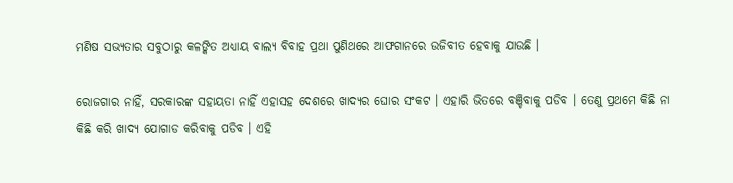ମଣିଷ ସଭ୍ୟତାର ସବୁଠାରୁ କଳଙ୍କିତ ଅଧ୍ୟାୟ ବାଲ୍ୟ ବିବାହ ପ୍ରଥା ପୁଣିଥରେ ଆଫଗାନରେ ଉଜିବୀତ ହେବାକୁ ଯାଉଛି ।

ରୋଜଗାର ନାହିଁ, ସରକାରଙ୍କ ସହାୟତା ନାହିଁ ଏହାସହ ଦେଶରେ ଖାଦ୍ୟର ଘୋର ସଂକଟ । ଏହାରି ଭିତରେ ବଞ୍ଚିବାକୁ ପଡିବ । ତେଣୁ ପ୍ରଥମେ କିଛି ନା କିଛି କରି ଖାଦ୍ୟ ଯୋଗାଡ କରିବାକୁ ପଡିବ । ଏହି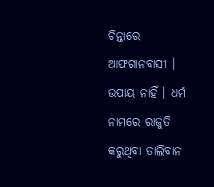ଚିନ୍ତାରେ ଆଫଗାନବାସୀ । ଉପାୟ ନାହିଁ । ଧର୍ମ ନାମରେ ରାଜୁତି କରୁଥିବା ତାଲିବାନ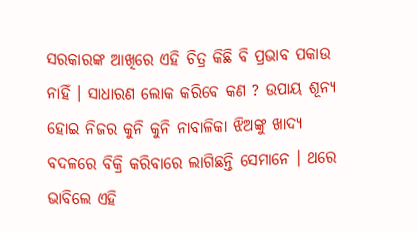ସରକାରଙ୍କ ଆଖିରେ ଏହି ଚିତ୍ର କିଛି ବି ପ୍ରଭାବ ପକାଉ ନାହିଁ । ସାଧାରଣ ଲୋକ କରିବେ କଣ ? ଉପାୟ ଶୂନ୍ୟ ହୋଇ ନିଜର କୁନି କୁନି ନାବାଳିକା ଝିଅଙ୍କୁ ଖାଦ୍ୟ ବଦଳରେ ବିକ୍ରି କରିବାରେ ଲାଗିଛନ୍ତି ସେମାନେ । ଥରେ ଭାବିଲେ ଏହି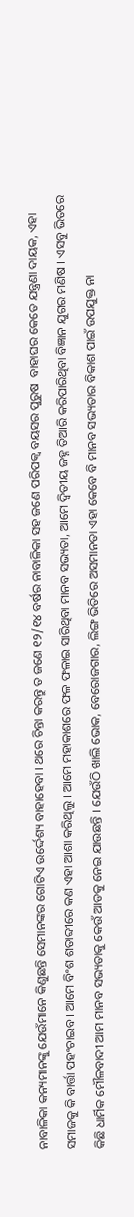ନାବାଳିକା କନ୍ୟମାନଙ୍କୁ ଯେଉଁମାନେ କିଣୁଛନ୍ତି ସେମାନଙ୍କର ଗୋଟିଏ ଉର୍ଦ୍ଦେଶ୍ୟ ବାହାହେବା । ଥରେ ଚିନ୍ତା କରନ୍ତୁ ତ ଜଣେ ୧୨/୧୪ ବର୍ଷର ନାବାଳିକା ସହ ଜଣେ ପରିପକ୍ୱ ବୟସର ପୁରୁଷ  ବାହାଘର କେତେ ଯନ୍ତ୍ରଣା ଦାୟକ, ଏହା ସମାଜକୁ କି ବାର୍ତ୍ତା ପହଂଚାଇବ । ଆମେ ବିଂଶ ଶତାବ୍ଦୀରେ କଣ ଏହା ଆଶା କରିଥିଲୁ । ଆମେ ମହାକାଶରେ ଫଳ ଫଳାଇ ସାରିଥିବା ମାନବ ସଭ୍ୟତା, ଆମେ ଦ୍ୱିତୀୟ ଜହ୍ନ ତିଆରି କରିପାରିଥିବା ବିଜ୍ଞାନ ଯୁଗର ମଣିଷ । ଏସବୁ ଭିତରେ କିଛି ଧାର୍ମିକ ମୌଳବାଦୀ ଆମ ମାନବ ସଭ୍ୟତାକୁ କେଉଁ ଆଡକୁ ନେଇ ଯାଉଛନ୍ତି । ଯେଉଁଠି ଖାଲି ଭୋକ, ବେରୋଜଗାର, ଲିଙ୍ଗ ଭିତିରେ ଅସମାନତା ଏହା କେବେ ବି ମାନବ ସଭ୍ୟତାର ବିକାଶ ପାଇଁ ଉପଯୁକ୍ତ ନା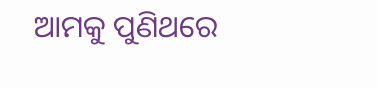ଆମକୁ ପୁଣିଥରେ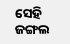ସେହି ଜଙ୍ଗଲ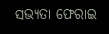ସଭ୍ୟତା ଫେରାଇ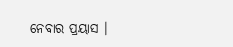ନେବାର ପ୍ରୟାସ ।